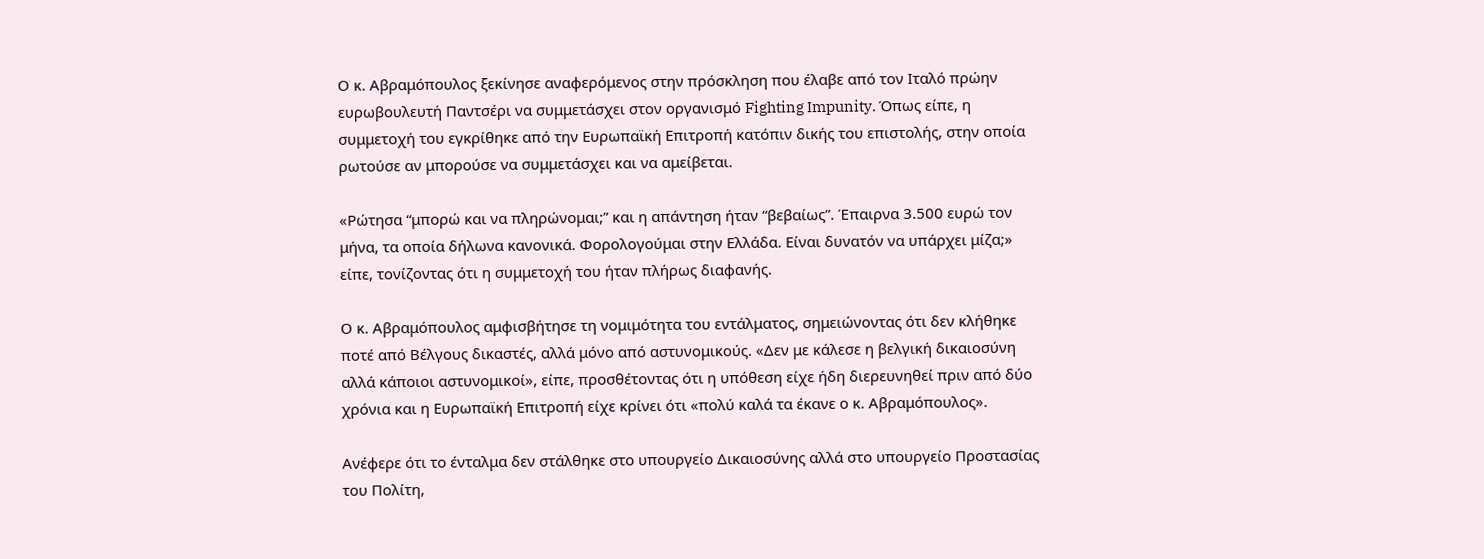Ο κ. Αβραμόπουλος ξεκίνησε αναφερόμενος στην πρόσκληση που έλαβε από τον Ιταλό πρώην ευρωβουλευτή Παντσέρι να συμμετάσχει στον οργανισμό Fighting Impunity. Όπως είπε, η συμμετοχή του εγκρίθηκε από την Ευρωπαϊκή Επιτροπή κατόπιν δικής του επιστολής, στην οποία ρωτούσε αν μπορούσε να συμμετάσχει και να αμείβεται.

«Ρώτησα “μπορώ και να πληρώνομαι;” και η απάντηση ήταν “βεβαίως”. Έπαιρνα 3.500 ευρώ τον μήνα, τα οποία δήλωνα κανονικά. Φορολογούμαι στην Ελλάδα. Είναι δυνατόν να υπάρχει μίζα;» είπε, τονίζοντας ότι η συμμετοχή του ήταν πλήρως διαφανής.

Ο κ. Αβραμόπουλος αμφισβήτησε τη νομιμότητα του εντάλματος, σημειώνοντας ότι δεν κλήθηκε ποτέ από Βέλγους δικαστές, αλλά μόνο από αστυνομικούς. «Δεν με κάλεσε η βελγική δικαιοσύνη αλλά κάποιοι αστυνομικοί», είπε, προσθέτοντας ότι η υπόθεση είχε ήδη διερευνηθεί πριν από δύο χρόνια και η Ευρωπαϊκή Επιτροπή είχε κρίνει ότι «πολύ καλά τα έκανε ο κ. Αβραμόπουλος».

Ανέφερε ότι το ένταλμα δεν στάλθηκε στο υπουργείο Δικαιοσύνης αλλά στο υπουργείο Προστασίας του Πολίτη,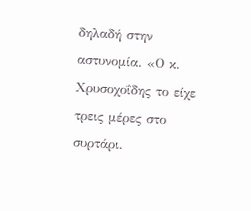δηλαδή στην αστυνομία. «Ο κ. Χρυσοχοΐδης το είχε τρεις μέρες στο συρτάρι.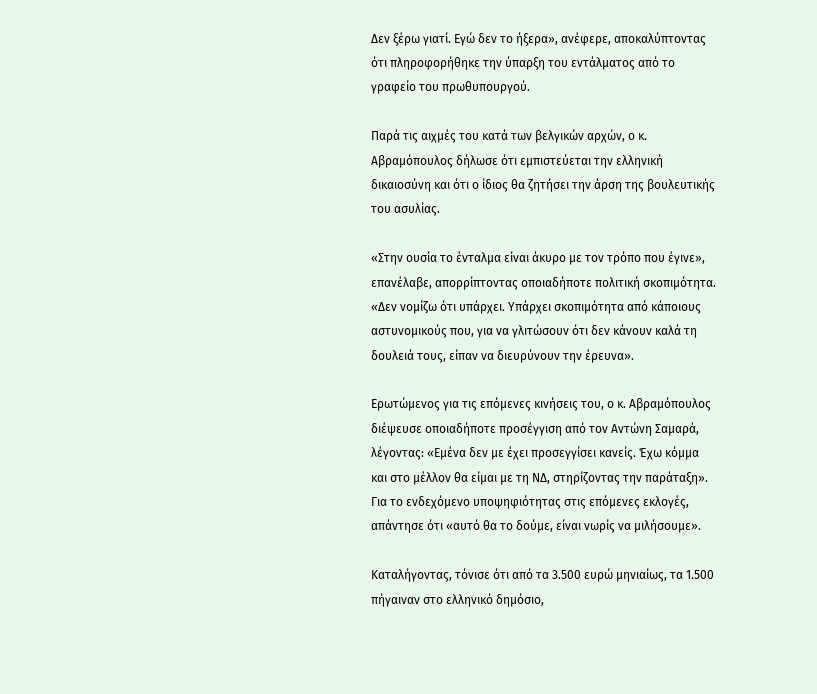Δεν ξέρω γιατί. Εγώ δεν το ήξερα», ανέφερε, αποκαλύπτοντας ότι πληροφορήθηκε την ύπαρξη του εντάλματος από το γραφείο του πρωθυπουργού.

Παρά τις αιχμές του κατά των βελγικών αρχών, ο κ. Αβραμόπουλος δήλωσε ότι εμπιστεύεται την ελληνική δικαιοσύνη και ότι ο ίδιος θα ζητήσει την άρση της βουλευτικής του ασυλίας.

«Στην ουσία το ένταλμα είναι άκυρο με τον τρόπο που έγινε», επανέλαβε, απορρίπτοντας οποιαδήποτε πολιτική σκοπιμότητα. «Δεν νομίζω ότι υπάρχει. Υπάρχει σκοπιμότητα από κάποιους αστυνομικούς που, για να γλιτώσουν ότι δεν κάνουν καλά τη δουλειά τους, είπαν να διευρύνουν την έρευνα».

Ερωτώμενος για τις επόμενες κινήσεις του, ο κ. Αβραμόπουλος διέψευσε οποιαδήποτε προσέγγιση από τον Αντώνη Σαμαρά, λέγοντας: «Εμένα δεν με έχει προσεγγίσει κανείς. Έχω κόμμα και στο μέλλον θα είμαι με τη ΝΔ, στηρίζοντας την παράταξη». Για το ενδεχόμενο υποψηφιότητας στις επόμενες εκλογές, απάντησε ότι «αυτό θα το δούμε, είναι νωρίς να μιλήσουμε».

Καταλήγοντας, τόνισε ότι από τα 3.500 ευρώ μηνιαίως, τα 1.500 πήγαιναν στο ελληνικό δημόσιο,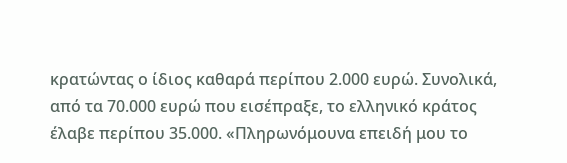κρατώντας ο ίδιος καθαρά περίπου 2.000 ευρώ. Συνολικά, από τα 70.000 ευρώ που εισέπραξε, το ελληνικό κράτος έλαβε περίπου 35.000. «Πληρωνόμουνα επειδή μου το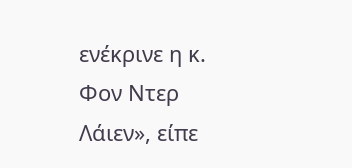ενέκρινε η κ. Φον Ντερ Λάιεν», είπε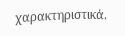χαρακτηριστικά.